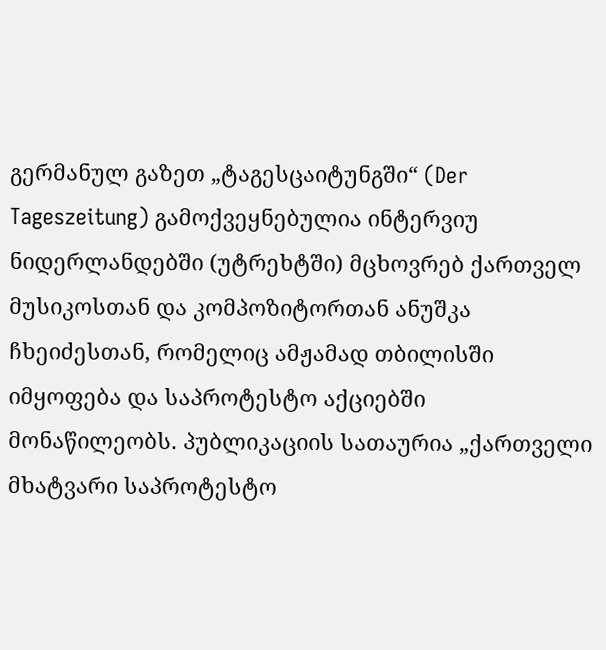გერმანულ გაზეთ „ტაგესცაიტუნგში“ (Der Tageszeitung) გამოქვეყნებულია ინტერვიუ ნიდერლანდებში (უტრეხტში) მცხოვრებ ქართველ მუსიკოსთან და კომპოზიტორთან ანუშკა ჩხეიძესთან, რომელიც ამჟამად თბილისში იმყოფება და საპროტესტო აქციებში მონაწილეობს. პუბლიკაციის სათაურია „ქართველი მხატვარი საპროტესტო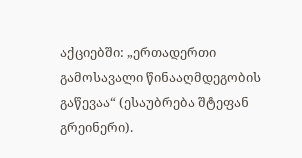აქციებში: „ერთადერთი გამოსავალი წინააღმდეგობის გაწევაა“ (ესაუბრება შტეფან გრეინერი).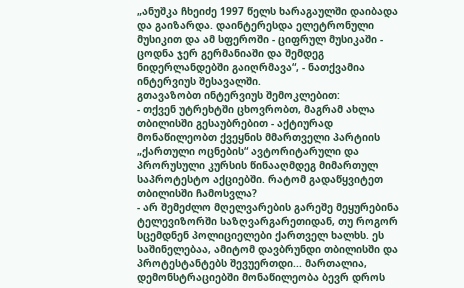„ანუშკა ჩხეიძე 1997 წელს ხარაგაულში დაიბადა და გაიზარდა. დაინტერესდა ელეტრონული მუსიკით და ამ სფეროში - ციფრულ მუსიკაში - ცოდნა ჯერ გერმანიაში და შემდეგ ნიდერლანდებში გაიღრმავა“, - ნათქვამია ინტერვიუს შესავალში.
გთავაზობთ ინტერვიუს შემოკლებით:
- თქვენ უტრეხტში ცხოვრობთ, მაგრამ ახლა თბილისში გესაუბრებით - აქტიურად მონაწილეობთ ქვეყნის მმართველი პარტიის „ქართული ოცნების“ ავტორიტარული და პრორუსული კურსის წინააღმდეგ მიმართულ საპროტესტო აქციებში. რატომ გადაწყვიტეთ თბილისში ჩამოსვლა?
- არ შემეძლო მღელვარების გარეშე მეყურებინა ტელევიზორში საზღვარგარეთიდან, თუ როგორ სცემდნენ პოლიციელები ქართველ ხალხს. ეს საშინელებაა, ამიტომ დავბრუნდი თბილისში და პროტესტანტებს შევუერთდი... მართალია, დემონსტრაციებში მონაწილეობა ბევრ დროს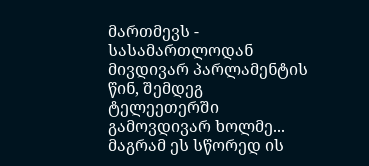მართმევს - სასამართლოდან მივდივარ პარლამენტის წინ, შემდეგ ტელეეთერში გამოვდივარ ხოლმე... მაგრამ ეს სწორედ ის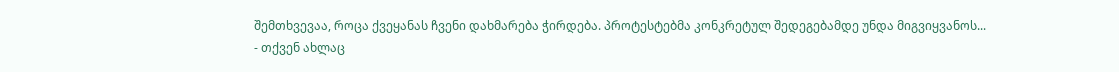შემთხვევაა, როცა ქვეყანას ჩვენი დახმარება ჭირდება. პროტესტებმა კონკრეტულ შედეგებამდე უნდა მიგვიყვანოს...
- თქვენ ახლაც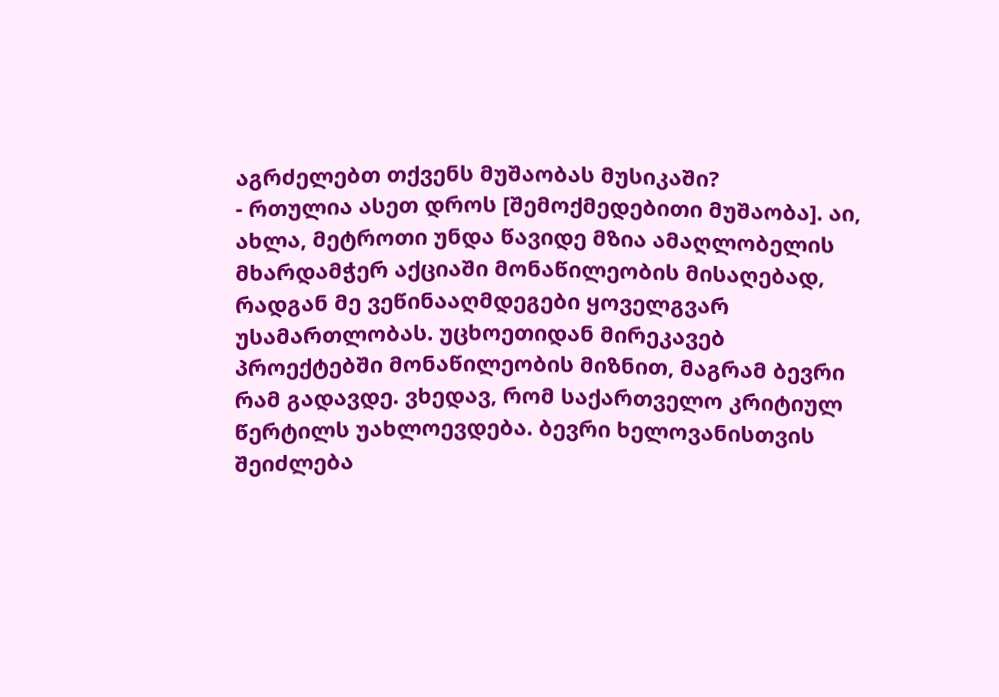აგრძელებთ თქვენს მუშაობას მუსიკაში?
- რთულია ასეთ დროს [შემოქმედებითი მუშაობა]. აი, ახლა, მეტროთი უნდა წავიდე მზია ამაღლობელის მხარდამჭერ აქციაში მონაწილეობის მისაღებად, რადგან მე ვეწინააღმდეგები ყოველგვარ უსამართლობას. უცხოეთიდან მირეკავებ პროექტებში მონაწილეობის მიზნით, მაგრამ ბევრი რამ გადავდე. ვხედავ, რომ საქართველო კრიტიულ წერტილს უახლოევდება. ბევრი ხელოვანისთვის შეიძლება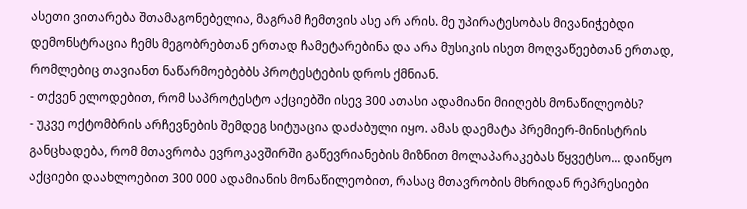ასეთი ვითარება შთამაგონებელია, მაგრამ ჩემთვის ასე არ არის. მე უპირატესობას მივანიჭებდი დემონსტრაცია ჩემს მეგობრებთან ერთად ჩამეტარებინა და არა მუსიკის ისეთ მოღვაწეებთან ერთად, რომლებიც თავიანთ ნაწარმოებებბს პროტესტების დროს ქმნიან.
- თქვენ ელოდებით, რომ საპროტესტო აქციებში ისევ 300 ათასი ადამიანი მიიღებს მონაწილეობს?
- უკვე ოქტომბრის არჩევნების შემდეგ სიტუაცია დაძაბული იყო. ამას დაემატა პრემიერ-მინისტრის განცხადება, რომ მთავრობა ევროკავშირში გაწევრიანების მიზნით მოლაპარაკებას წყვეტსო... დაიწყო აქციები დაახლოებით 300 000 ადამიანის მონაწილეობით, რასაც მთავრობის მხრიდან რეპრესიები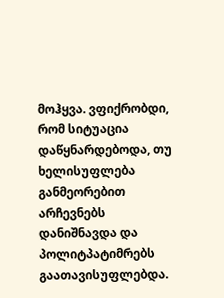მოჰყვა. ვფიქრობდი, რომ სიტუაცია დაწყნარდებოდა, თუ ხელისუფლება განმეორებით არჩევნებს დანიშნავდა და პოლიტპატიმრებს გაათავისუფლებდა.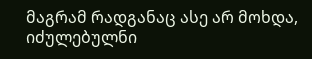მაგრამ რადგანაც ასე არ მოხდა, იძულებულნი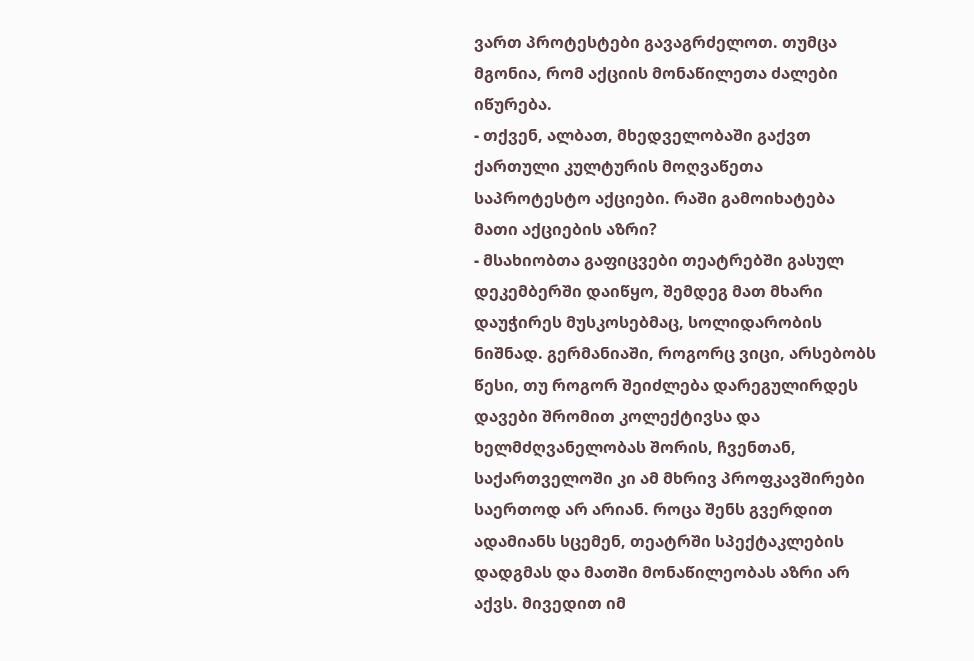ვართ პროტესტები გავაგრძელოთ. თუმცა მგონია, რომ აქციის მონაწილეთა ძალები იწურება.
- თქვენ, ალბათ, მხედველობაში გაქვთ ქართული კულტურის მოღვაწეთა საპროტესტო აქციები. რაში გამოიხატება მათი აქციების აზრი?
- მსახიობთა გაფიცვები თეატრებში გასულ დეკემბერში დაიწყო, შემდეგ მათ მხარი დაუჭირეს მუსკოსებმაც, სოლიდარობის ნიშნად. გერმანიაში, როგორც ვიცი, არსებობს წესი, თუ როგორ შეიძლება დარეგულირდეს დავები შრომით კოლექტივსა და ხელმძღვანელობას შორის, ჩვენთან, საქართველოში კი ამ მხრივ პროფკავშირები საერთოდ არ არიან. როცა შენს გვერდით ადამიანს სცემენ, თეატრში სპექტაკლების დადგმას და მათში მონაწილეობას აზრი არ აქვს. მივედით იმ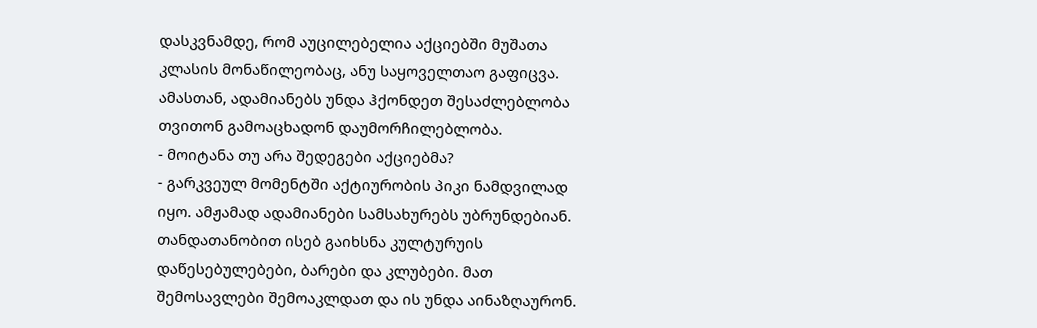დასკვნამდე, რომ აუცილებელია აქციებში მუშათა კლასის მონაწილეობაც, ანუ საყოველთაო გაფიცვა. ამასთან, ადამიანებს უნდა ჰქონდეთ შესაძლებლობა თვითონ გამოაცხადონ დაუმორჩილებლობა.
- მოიტანა თუ არა შედეგები აქციებმა?
- გარკვეულ მომენტში აქტიურობის პიკი ნამდვილად იყო. ამჟამად ადამიანები სამსახურებს უბრუნდებიან. თანდათანობით ისებ გაიხსნა კულტურუის დაწესებულებები, ბარები და კლუბები. მათ შემოსავლები შემოაკლდათ და ის უნდა აინაზღაურონ.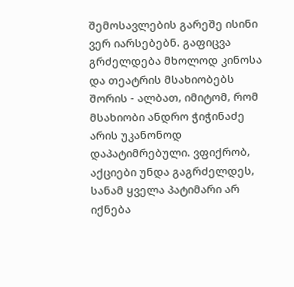შემოსავლების გარეშე ისინი ვერ იარსებებნ. გაფიცვა გრძელდება მხოლოდ კინოსა და თეატრის მსახიობებს შორის - ალბათ, იმიტომ, რომ მსახიობი ანდრო ჭიჭინაძე არის უკანონოდ დაპატიმრებული. ვფიქრობ, აქციები უნდა გაგრძელდეს, სანამ ყველა პატიმარი არ იქნება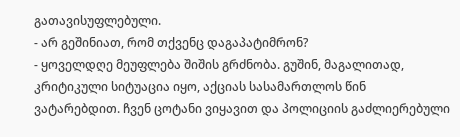გათავისუფლებული.
- არ გეშინიათ, რომ თქვენც დაგაპატიმრონ?
- ყოველდღე მეუფლება შიშის გრძნობა. გუშინ, მაგალითად, კრიტიკული სიტუაცია იყო, აქციას სასამართლოს წინ ვატარებდით. ჩვენ ცოტანი ვიყავით და პოლიციის გაძლიერებული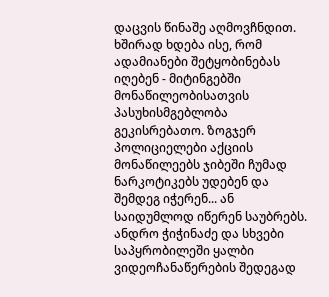დაცვის წინაშე აღმოვჩნდით. ხშირად ხდება ისე, რომ ადამიანები შეტყობინებას იღებენ - მიტინგებში მონაწილეობისათვის პასუხისმგებლობა გეკისრებათო. ზოგჯერ პოლიციელები აქციის მონაწილეებს ჯიბეში ჩუმად ნარკოტიკებს უდებენ და შემდეგ იჭერენ... ან საიდუმლოდ იწერენ საუბრებს. ანდრო ჭიჭინაძე და სხვები საპყრობილეში ყალბი ვიდეოჩანაწერების შედეგად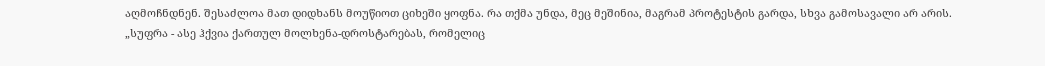აღმოჩნდნენ. შესაძლოა მათ დიდხანს მოუწიოთ ციხეში ყოფნა. რა თქმა უნდა, მეც მეშინია, მაგრამ პროტესტის გარდა, სხვა გამოსავალი არ არის.
„სუფრა - ასე ჰქვია ქართულ მოლხენა-დროსტარებას, რომელიც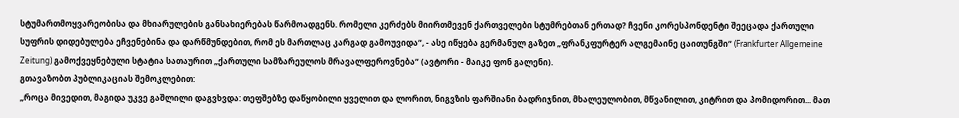სტუმართმოყვარეობისა და მხიარულების განსახიერებას წარმოადგენს. რომელი კერძებს მიირთმევენ ქართველები სტუმრებთან ერთად? ჩვენი კორესპონდენტი შეეცადა ქართული სუფრის დიდებულება ეჩვენებინა და დარწმუნდებით, რომ ეს მართლაც კარგად გამოუვიდა“, - ასე იწყება გერმანულ გაზეთ „ფრანკფურტერ ალგემაინე ცაითუნგში“ (Frankfurter Allgemeine Zeitung) გამოქვეყნებული სტატია სათაურით „ქართული სამზარეულოს მრავალფეროვნება“ (ავტორი - მაიკე ფონ გალენი).
გთავაზობთ პუბლიკაციას შემოკლებით:
„როცა მივედით, მაგიდა უკვე გაშლილი დაგვხვდა: თეფშებზე დაწყობილი ყველით და ლორით, ნიგვზის ფარშიანი ბადრიჯნით, მხალეულობით, მწვანილით, კიტრით და პომიდორით... მათ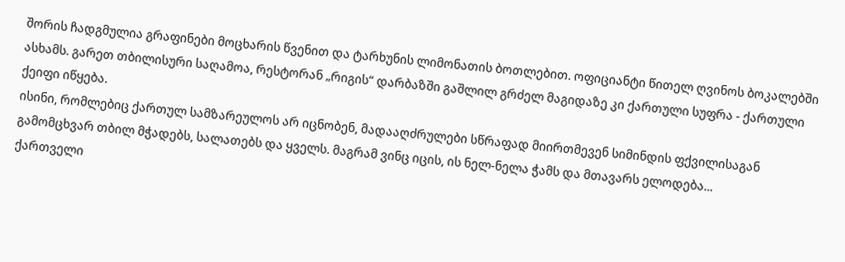შორის ჩადგმულია გრაფინები მოცხარის წვენით და ტარხუნის ლიმონათის ბოთლებით. ოფიციანტი წითელ ღვინოს ბოკალებში ასხამს. გარეთ თბილისური საღამოა, რესტორან „რიგის“ დარბაზში გაშლილ გრძელ მაგიდაზე კი ქართული სუფრა - ქართული ქეიფი იწყება.
ისინი, რომლებიც ქართულ სამზარეულოს არ იცნობენ, მადააღძრულები სწრაფად მიირთმევენ სიმინდის ფქვილისაგან გამომცხვარ თბილ მჭადებს, სალათებს და ყველს. მაგრამ ვინც იცის, ის ნელ-ნელა ჭამს და მთავარს ელოდება...
ქართველი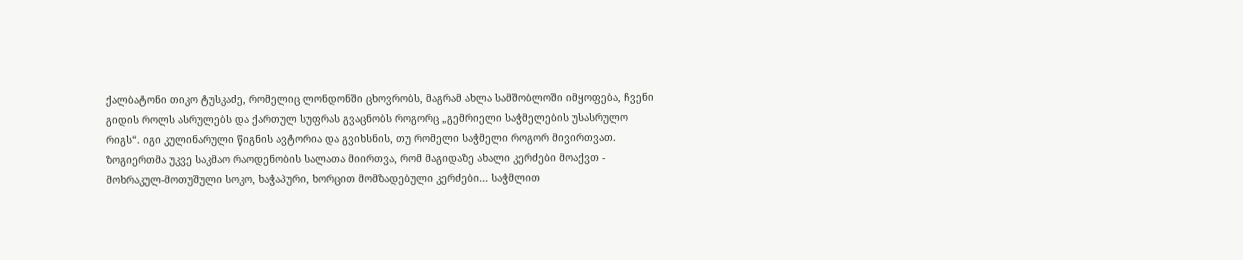ქალბატონი თიკო ტუსკაძე, რომელიც ლონდონში ცხოვრობს, მაგრამ ახლა სამშობლოში იმყოფება, ჩვენი გიდის როლს ასრულებს და ქართულ სუფრას გვაცნობს როგორც „გემრიელი საჭმელების უსასრულო რიგს“. იგი კულინარული წიგნის ავტორია და გვიხსნის, თუ რომელი საჭმელი როგორ მივირთვათ.
ზოგიერთმა უკვე საკმაო რაოდენობის სალათა მიირთვა, რომ მაგიდაზე ახალი კერძები მოაქვთ - მოხრაკულ-მოთუშული სოკო, ხაჭაპური, ხორცით მომზადებული კერძები... საჭმლით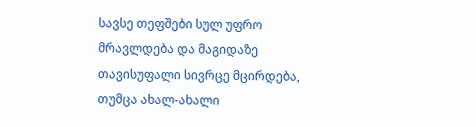სავსე თეფშები სულ უფრო მრავლდება და მაგიდაზე თავისუფალი სივრცე მცირდება, თუმცა ახალ-ახალი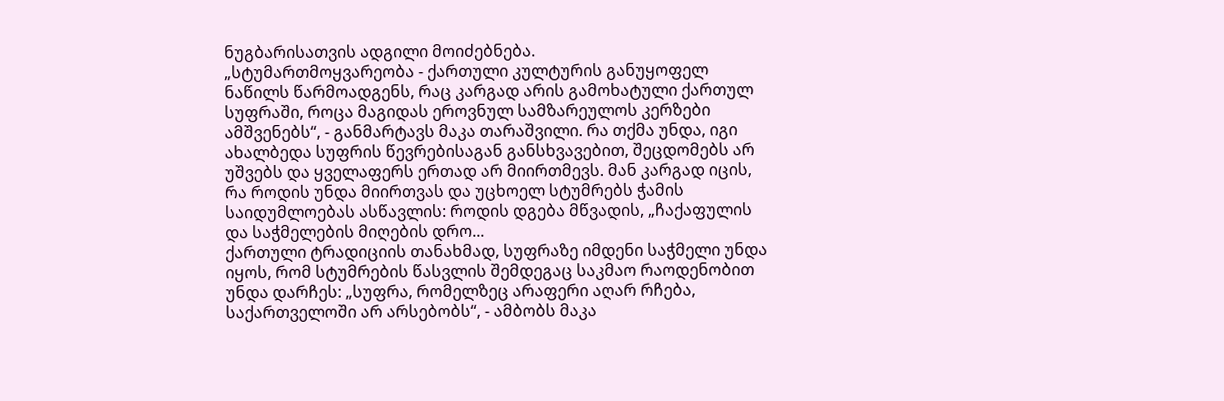ნუგბარისათვის ადგილი მოიძებნება.
„სტუმართმოყვარეობა - ქართული კულტურის განუყოფელ ნაწილს წარმოადგენს, რაც კარგად არის გამოხატული ქართულ სუფრაში, როცა მაგიდას ეროვნულ სამზარეულოს კერზები ამშვენებს“, - განმარტავს მაკა თარაშვილი. რა თქმა უნდა, იგი ახალბედა სუფრის წევრებისაგან განსხვავებით, შეცდომებს არ უშვებს და ყველაფერს ერთად არ მიირთმევს. მან კარგად იცის, რა როდის უნდა მიირთვას და უცხოელ სტუმრებს ჭამის საიდუმლოებას ასწავლის: როდის დგება მწვადის, „ჩაქაფულის და საჭმელების მიღების დრო...
ქართული ტრადიციის თანახმად, სუფრაზე იმდენი საჭმელი უნდა იყოს, რომ სტუმრების წასვლის შემდეგაც საკმაო რაოდენობით უნდა დარჩეს: „სუფრა, რომელზეც არაფერი აღარ რჩება, საქართველოში არ არსებობს“, - ამბობს მაკა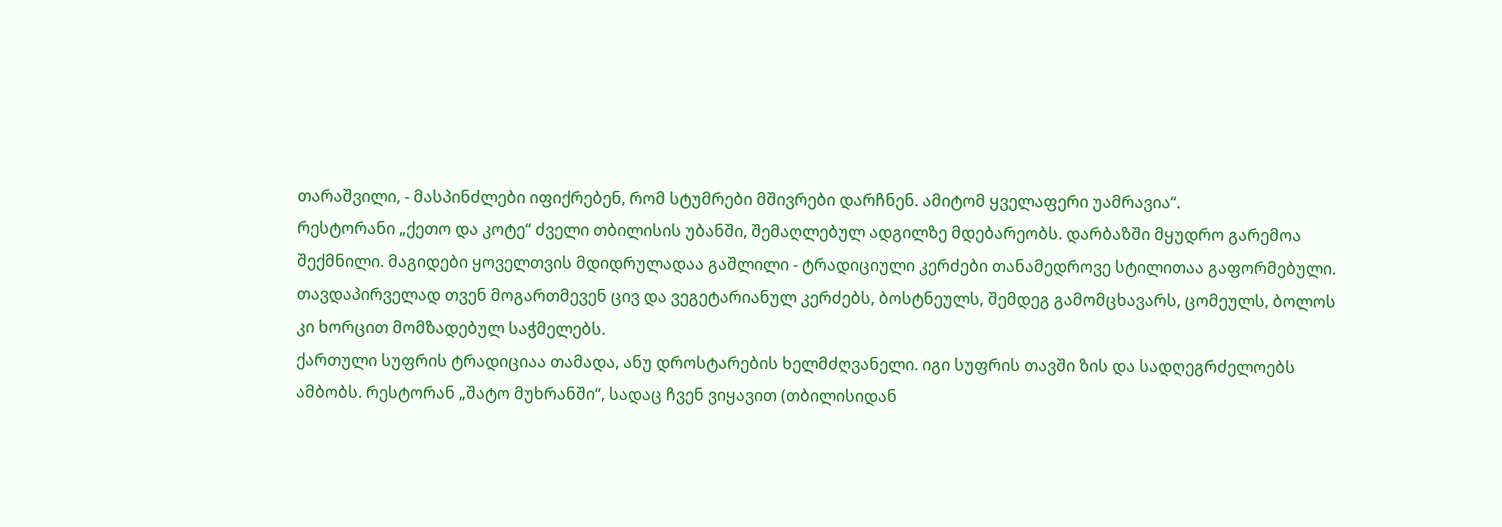თარაშვილი, - მასპინძლები იფიქრებენ, რომ სტუმრები მშივრები დარჩნენ. ამიტომ ყველაფერი უამრავია“.
რესტორანი „ქეთო და კოტე“ ძველი თბილისის უბანში, შემაღლებულ ადგილზე მდებარეობს. დარბაზში მყუდრო გარემოა შექმნილი. მაგიდები ყოველთვის მდიდრულადაა გაშლილი - ტრადიციული კერძები თანამედროვე სტილითაა გაფორმებული. თავდაპირველად თვენ მოგართმევენ ცივ და ვეგეტარიანულ კერძებს, ბოსტნეულს, შემდეგ გამომცხავარს, ცომეულს, ბოლოს კი ხორცით მომზადებულ საჭმელებს.
ქართული სუფრის ტრადიციაა თამადა, ანუ დროსტარების ხელმძღვანელი. იგი სუფრის თავში ზის და სადღეგრძელოებს ამბობს. რესტორან „შატო მუხრანში“, სადაც ჩვენ ვიყავით (თბილისიდან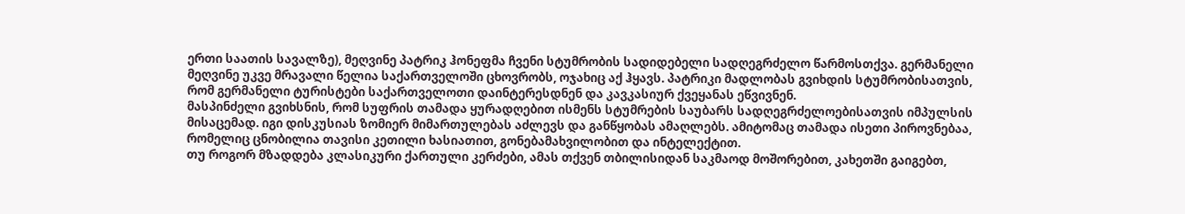ერთი საათის სავალზე), მეღვინე პატრიკ ჰონეფმა ჩვენი სტუმრობის სადიდებელი სადღეგრძელო წარმოსთქვა. გერმანელი მეღვინე უკვე მრავალი წელია საქართველოში ცხოვრობს, ოჯახიც აქ ჰყავს. პატრიკი მადლობას გვიხდის სტუმრობისათვის, რომ გერმანელი ტურისტები საქართველოთი დაინტერესდნენ და კავკასიურ ქვეყანას ეწვივნენ.
მასპინძელი გვიხსნის, რომ სუფრის თამადა ყურადღებით ისმენს სტუმრების საუბარს სადღეგრძელოებისათვის იმპულსის მისაცემად. იგი დისკუსიას ზომიერ მიმართულებას აძლევს და განწყობას ამაღლებს. ამიტომაც თამადა ისეთი პიროვნებაა, რომელიც ცნობილია თავისი კეთილი ხასიათით, გონებამახვილობით და ინტელექტით.
თუ როგორ მზადდება კლასიკური ქართული კერძები, ამას თქვენ თბილისიდან საკმაოდ მოშორებით, კახეთში გაიგებთ,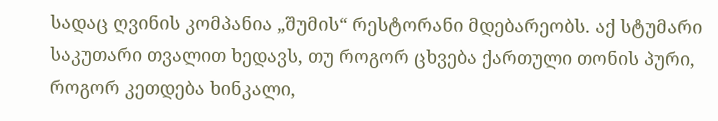სადაც ღვინის კომპანია „შუმის“ რესტორანი მდებარეობს. აქ სტუმარი საკუთარი თვალით ხედავს, თუ როგორ ცხვება ქართული თონის პური, როგორ კეთდება ხინკალი,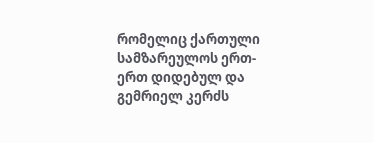რომელიც ქართული სამზარეულოს ერთ-ერთ დიდებულ და გემრიელ კერძს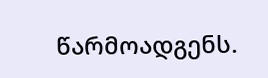წარმოადგენს.